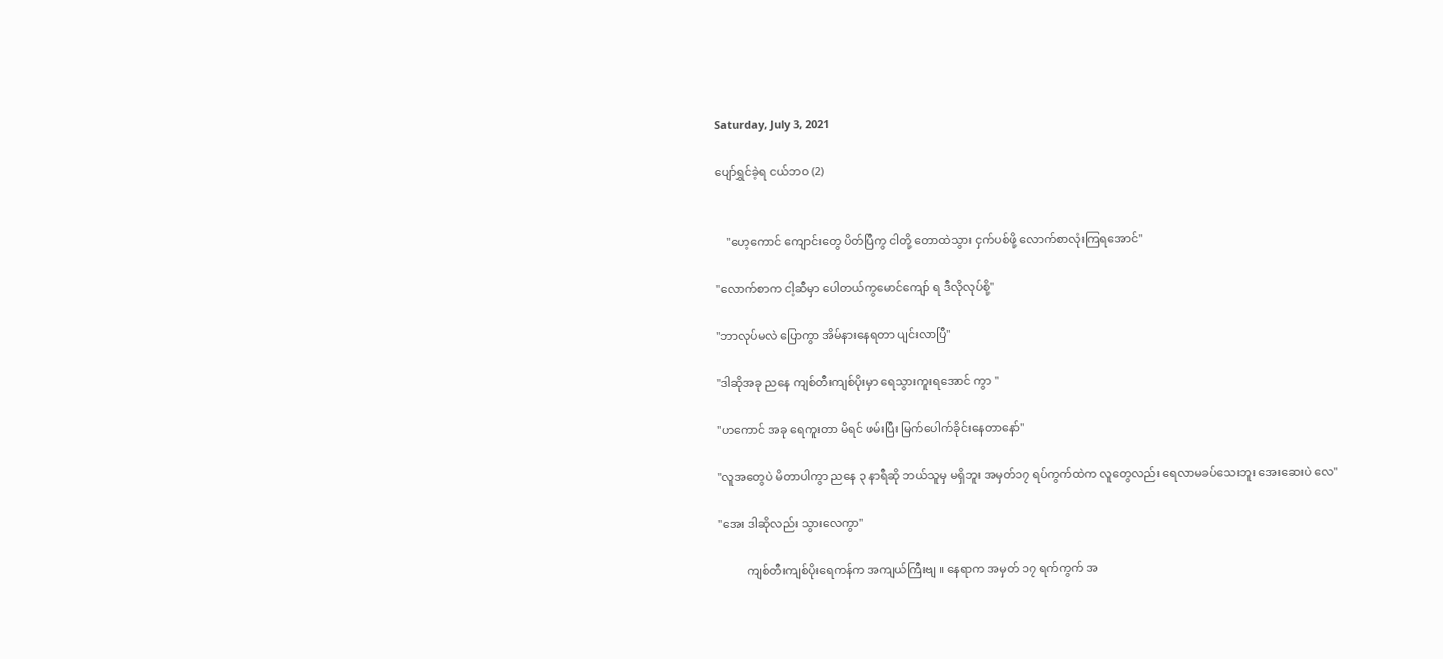Saturday, July 3, 2021

ပျော်ရွှင်ခဲ့ရ ငယ်ဘဝ (2)


    "ဟေ့ကောင် ကျောင်းတွေ ပိတ်ပြီကွ ငါတို့ တောထဲသွား ငှက်ပစ်ဖို့ လောက်စာလုံးကြရအောင်"

"လောက်စာက ငါ့ဆီမှာ ပေါတယ်ကွမောင်ကျော် ရ ဒီလိုလုပ်စို့"

"ဘာလုပ်မလဲ ပြောကွာ အိမ်နားနေရတာ ပျင်းလာပြီ"

"ဒါဆိုအခု ညနေ ကျစ်တီးကျစ်ပိုးမှာ ရေသွားကူးရအောင် ကွာ "

"ဟကောင် အခု ရေကူးတာ မိရင် ဖမ်းပြီး မြက်ပေါက်ခိုင်းနေတာနော်"

"လူအတွေပဲ မိတာပါကွာ ညနေ ၃ နာရီဆို ဘယ်သူမှ မရှိဘူး အမှတ်၁၇ ရပ်ကွက်ထဲက လူတွေလည်း ရေလာမခပ်သေးဘူး အေးဆေးပဲ လေ"

"အေး ဒါဆိုလည်း သွားလေကွာ"

          ကျစ်တီးကျစ်ပိုးရေကန်က အကျယ်ကြီးဗျ ။ နေရာက အမှတ် ၁၇ ရက်ကွက် အ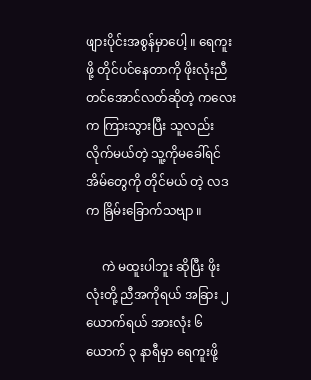ဖျားပိုင်းအစွန်မှာပေါ့ ။ ရေကူးဖို့ တိုင်ပင်နေတာကို ဖိုးလုံးညီ တင်အောင်လတ်ဆိုတဲ့ ကလေးက ကြားသွားပြီး သူလည်း လိုက်မယ်တဲ့ သူ့ကိုမခေါ်ရင် အိမ်တွေကို တိုင်မယ် တဲ့ လဒက ခြိမ်းခြောက်သဗျာ ။

     ကဲ မထူးပါဘူး ဆိုပြီး ဖိုးလုံးတို့ ညီအကိုရယ် အခြား ၂ ယောက်ရယ် အားလုံး ၆ ယောက် ၃ နာရီမှာ ရေကူးဖို့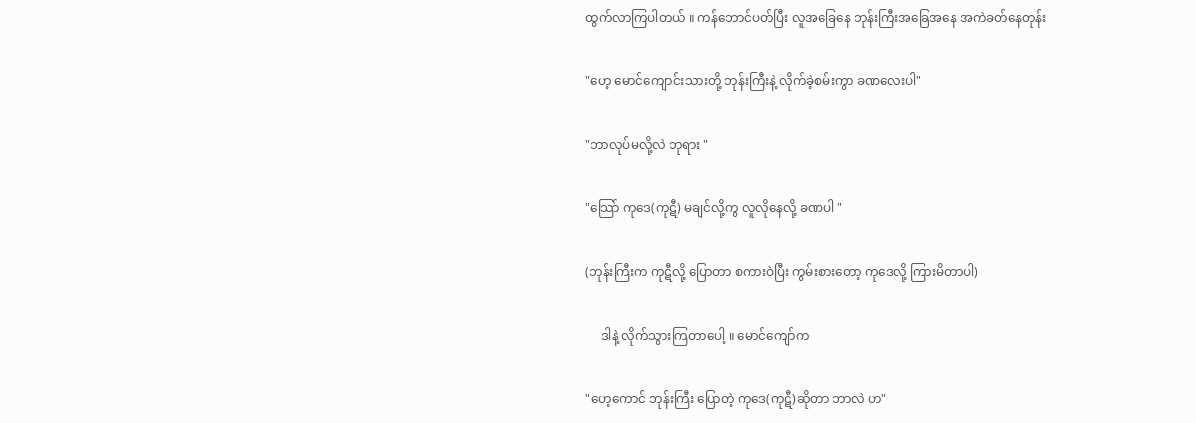ထွက်လာကြပါတယ် ။ ကန်ဘောင်ပတ်ပြီး လူအခြေနေ ဘုန်းကြီးအခြေအနေ အကဲခတ်နေတုန်း

"ဟေ့ မောင်ကျောင်းသားတို့ ဘုန်းကြီးနဲ့ လိုက်ခဲ့စမ်းကွာ ခဏလေးပါ"

"ဘာလုပ်မလို့လဲ ဘုရား "

"သြော် ကုဒေ(ကုဋီ) မချင်လို့ကွ လူလိုနေလို့ ခဏပါ "

(ဘုန်းကြီးက ကုဋီလို့ ပြောတာ စကားဝဲပြီး ကွမ်းစားတော့ ကုဒေလို့ ကြားမိတာပါ)

     ဒါနဲ့ လိုက်သွားကြတာပေါ့ ။ မောင်ကျော်က

"ဟေ့ကောင် ဘုန်းကြီး ပြောတဲ့ ကုဒေ(ကုဋီ)ဆိုတာ ဘာလဲ ဟ"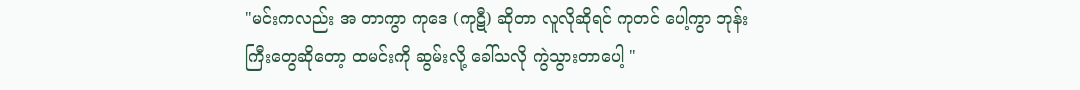"မင်းကလည်း အ တာကွာ ကုဒေ (ကုဋီ) ဆိုတာ လူလိုဆိုရင် ကုတင် ပေါ့ကွာ ဘုန်းကြီးတွေဆိုတော့ ထမင်းကို ဆွမ်းလို့ ခေါ်သလို ကွဲသွားတာပေါ့ "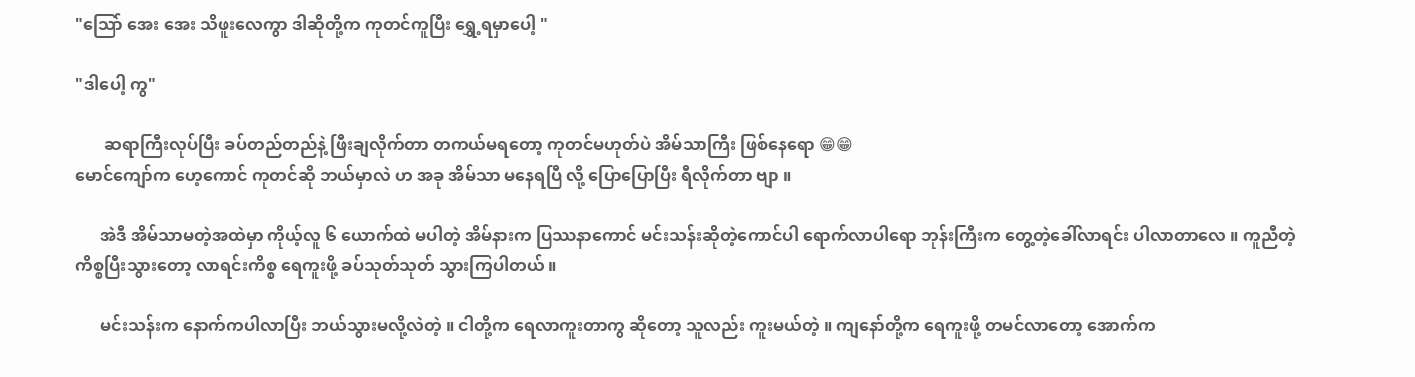"သြော် အေး အေး သိဖူးလေကွာ ဒါဆိုတို့က ကုတင်ကူပြီး ရွှေ့ရမှာပေါ့ "

"ဒါပေါ့ ကွ"

       ဆရာကြီးလုပ်ပြီး ခပ်တည်တည်နဲ့ ဖြီးချလိုက်တာ တကယ်မရတော့ ကုတင်မဟုတ်ပဲ အိမ်သာကြီး ဖြစ်နေရော 😁😁
မောင်ကျော်က ဟေ့ကောင် ကုတင်ဆို ဘယ်မှာလဲ ဟ အခု အိမ်သာ မနေရပြီ လို့ ပြောပြောပြီး ရီလိုက်တာ ဗျာ ။

      အဲဒီ အိမ်သာမတဲ့အထဲမှာ ကိုယ့်လူ ၆ ယောက်ထဲ မပါတဲ့ အိမ်နားက ပြဿနာကောင် မင်းသန်းဆိုတဲ့ကောင်ပါ ရောက်လာပါရော ဘုန်းကြီးက တွေ့တဲ့ခေါ်လာရင်း ပါလာတာလေ ။ ကူညီတဲ့ ကိစ္စပြီးသွားတော့ လာရင်းကိစ္စ ရေကူးဖို့ ခပ်သုတ်သုတ် သွားကြပါတယ် ။

      မင်းသန်းက နောက်ကပါလာပြီး ဘယ်သွားမလို့လဲတဲ့ ။ ငါတို့က ရေလာကူးတာကွ ဆိုတော့ သူလည်း ကူးမယ်တဲ့ ။ ကျနော်တို့က ရေကူးဖို့ တမင်လာတော့ အောက်က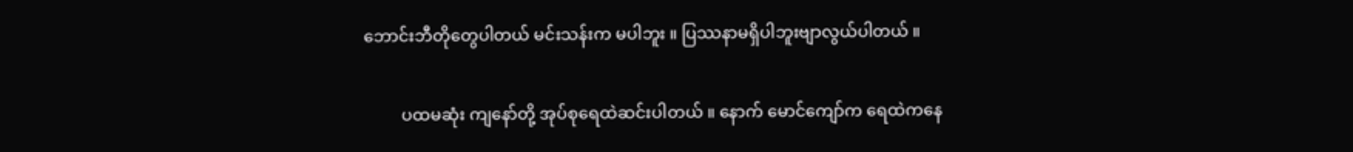ဘောင်းဘီတိုတွေပါတယ် မင်းသန်းက မပါဘူး ။ ပြဿနာမရှိပါဘူးဗျာလွယ်ပါတယ် ။

         ပထမဆုံး ကျနော်တို့ အုပ်စုရေထဲဆင်းပါတယ် ။ နောက် မောင်ကျော်က ရေထဲကနေ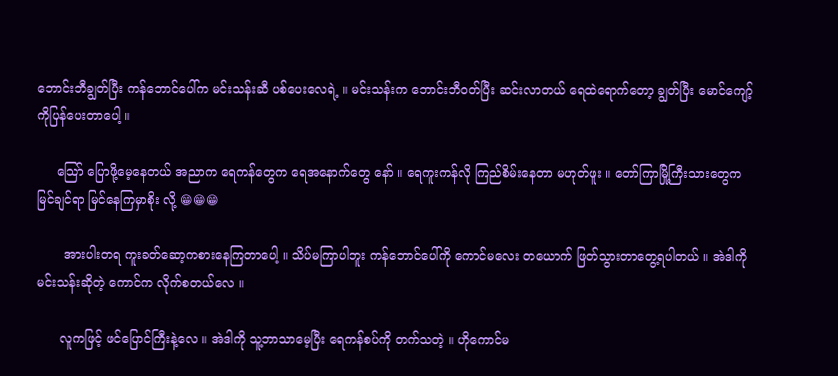ဘောင်းဘီချွတ်ပြီး ကန်ဘောင်ပေါ်က မင်းသန်းဆီ ပစ်ပေးလေရဲ့ ။ မင်းသန်းက ဘောင်းဘီဝတ်ပြီး ဆင်းလာတယ် ရေထဲရောက်တော့ ချွတ်ပြီး မောင်ကျော့်ကိုပြန်ပေးတာပေါ့ ။

     သြော် ပြောဖို့မေ့နေတယ် အညာက ရေကန်တွေက ရေအနောက်တွေ နော် ။ ရေကူးကန်လို ကြည်စိမ်းနေတာ မဟုတ်ဖူး ။ တော်ကြာမြို့ကြီးသားတွေက မြင်ချင်ရာ မြင်နေကြမှာစိုး လို့ 😁😁😁

       အားပါးတရ ကူးခတ်ဆော့ကစားနေကြတာပေါ့ ။ သိပ်မကြာပါဘူး ကန်ဘောင်ပေါ်ကို ကောင်မလေး တယောက် ဖြတ်သွားတာတွေ့ရပါတယ် ။ အဲဒါကို မင်းသန်းဆိုတဲ့ ကောင်က လိုက်စတယ်လေ ။

      လူကဖြင့် ဖင်ပြောင်ကြီးနဲ့လေ ။ အဲဒါကို သူ့ဘာသာမေ့ပြီး ရေကန်စပ်ကို တက်သတဲ့ ။ ဟိုကောင်မ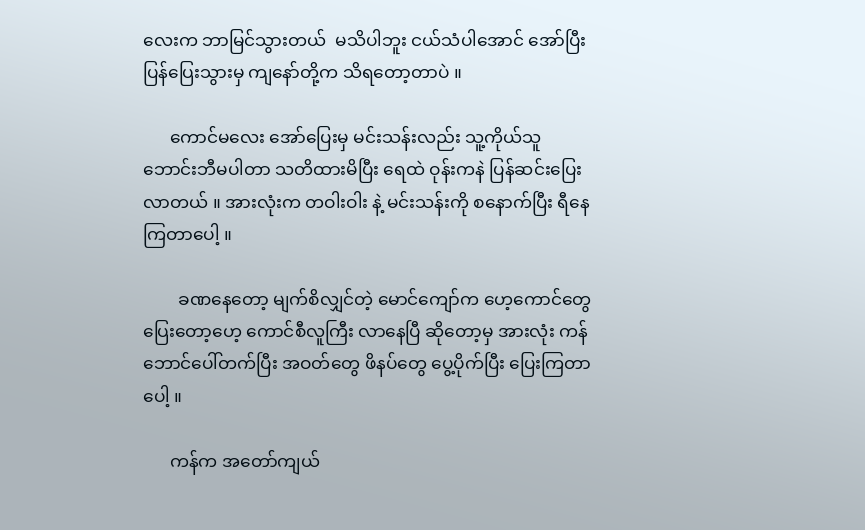လေးက ဘာမြင်သွားတယ်  မသိပါဘူး ငယ်သံပါအောင် အော်ပြီး ပြန်ပြေးသွားမှ ကျနော်တို့က သိရတော့တာပဲ ။

      ကောင်မလေး အော်ပြေးမှ မင်းသန်းလည်း သူ့ကိုယ်သူ ဘောင်းဘီမပါတာ သတိထားမိပြီး ရေထဲ ဝုန်းကနဲ ပြန်ဆင်းပြေးလာတယ် ။ အားလုံးက တဝါးဝါး နဲ့ မင်းသန်းကို စနောက်ပြီး ရီနေကြတာပေါ့ ။

        ခဏနေတော့ မျက်စိလျှင်တဲ့ မောင်ကျော်က ဟေ့ကောင်တွေ ပြေးတော့ဟေ့ ကောင်စီလူကြီး လာနေပြီ ဆိုတော့မှ အားလုံး ကန်ဘောင်ပေါ်တက်ပြီး အဝတ်တွေ ဖိနပ်တွေ ပွေ့ပိုက်ပြီး ပြေးကြတာပေါ့ ။

      ကန်က အတော်ကျယ်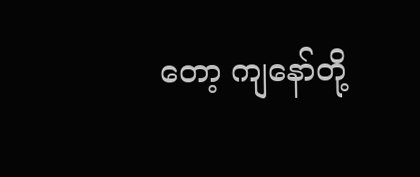တော့ ကျနော်တို့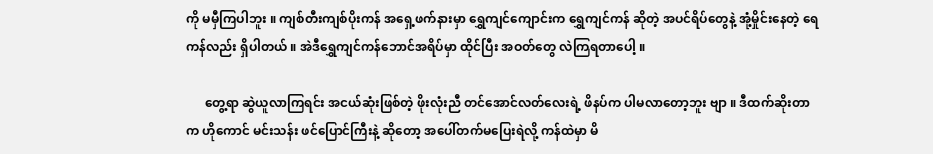ကို မမှီကြပါဘူး ။ ကျစ်တီးကျစ်ပိုးကန် အရှေ့ဖက်နားမှာ ရွှေကျင်ကျောင်းက ရွှေကျင်ကန် ဆိုတဲ့ အပင်ရိပ်တွေနဲ့ အုံ့မှိုင်းနေတဲ့ ရေကန်လည်း ရှိပါတယ် ။ အဲဒီရွှေကျင်ကန်ဘောင်အရိပ်မှာ ထိုင်ပြီး အဝတ်တွေ လဲကြရတာပေါ့ ။

      တွေ့ရာ ဆွဲယူလာကြရင်း အငယ်ဆုံးဖြစ်တဲ့ ဖိုးလုံးညီ တင်အောင်လတ်လေးရဲ့ ဖိနပ်က ပါမလာတော့ဘူး ဗျာ ။ ဒီထက်ဆိုးတာက ဟိုကောင် မင်းသန်း ဖင်ပြောင်ကြီးနဲ့ ဆိုတော့ အပေါ်တက်မပြေးရဲလို့ ကန်ထဲမှာ မိ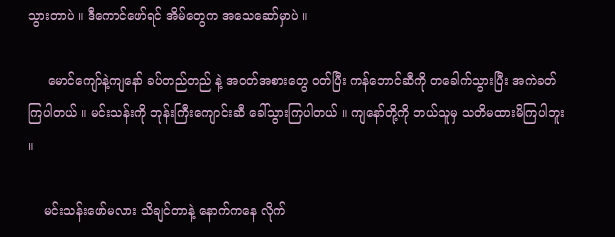သွားတာပဲ ။ ဒီကောင်ဖော်ရင် အိမ်တွေက အသေဆော်မှာပဲ ။

     မောင်ကျော်နဲ့ကျနော် ခပ်တည်တည် နဲ့ အဝတ်အစားတွေ ဝတ်ပြီး ကန်ဘောင်ဆီကို တခေါက်သွားပြီး အကဲခတ်ကြပါတယ် ။ မင်းသန်းကို ဘုန်းကြီးကျောင်းဆီ ခေါ်သွားကြပါတယ် ။ ကျနော်တို့ကို ဘယ်သူမှ သတိမထားမိကြပါဘူး ။

    မင်းသန်းဖော်မလား သိချင်တာနဲ့ နောက်ကနေ လိုက်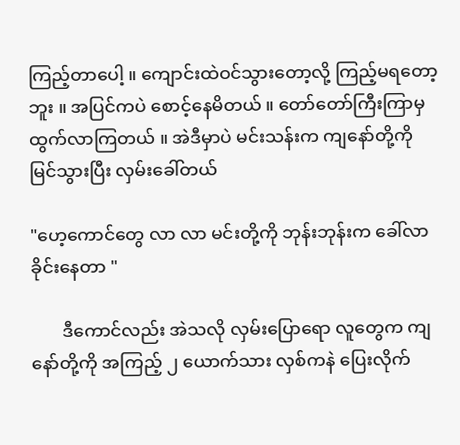ကြည့်တာပေါ့ ။ ကျောင်းထဲဝင်သွားတော့လို့ ကြည့်မရတော့ဘူး ။ အပြင်ကပဲ စောင့်နေမိတယ် ။ တော်တော်ကြီးကြာမှ ထွက်လာကြတယ် ။ အဲဒီမှာပဲ မင်းသန်းက ကျနော်တို့ကို မြင်သွားပြီး လှမ်းခေါ်တယ်

"ဟေ့ကောင်တွေ လာ လာ မင်းတို့ကို ဘုန်းဘုန်းက ခေါ်လာ ခိုင်းနေတာ "

       ဒီကောင်လည်း အဲသလို လှမ်းပြောရော လူတွေက ကျနော်တို့ကို အကြည့် ၂ ယောက်သား လှစ်ကနဲ ပြေးလိုက်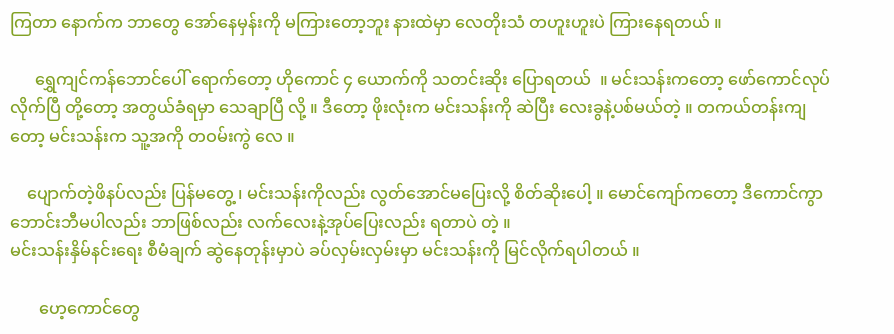ကြတာ နောက်က ဘာတွေ အော်နေမှန်းကို မကြားတော့ဘူး နားထဲမှာ လေတိုးသံ တဟူးဟူးပဲ ကြားနေရတယ် ။

      ရွှေကျင်ကန်ဘောင်ပေါ် ရောက်တော့ ဟိုကောင် ၄ ယောက်ကို သတင်းဆိုး ပြောရတယ်  ။ မင်းသန်းကတော့ ဖော်ကောင်လုပ်လိုက်ပြီ တို့တော့ အတွယ်ခံရမှာ သေချာပြီ လို့ ။ ဒီတော့ ဖိုးလုံးက မင်းသန်းကို ဆဲပြီး လေးခွနဲ့ပစ်မယ်တဲ့ ။ တကယ်တန်းကျတော့ မင်းသန်းက သူ့အကို တဝမ်းကွဲ လေ ။

    ပျောက်တဲ့ဖိနပ်လည်း ပြန်မတွေ့ ၊ မင်းသန်းကိုလည်း လွတ်အောင်မပြေးလို့ စိတ်ဆိုးပေါ့ ။ မောင်ကျော်ကတော့ ဒီကောင်ကွာ ဘောင်းဘီမပါလည်း ဘာဖြစ်လည်း လက်လေးနဲ့အုပ်ပြေးလည်း ရတာပဲ တဲ့ ။
မင်းသန်းနှိမ်နင်းရေး စီမံချက် ဆွဲနေတုန်းမှာပဲ ခပ်လှမ်းလှမ်းမှာ မင်းသန်းကို မြင်လိုက်ရပါတယ် ။

       ဟေ့ကောင်တွေ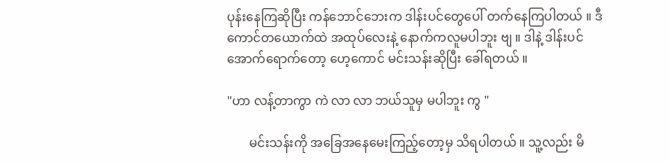ပုန်းနေကြဆိုပြီး ကန်ဘောင်ဘေးက ဒါန်းပင်တွေပေါ် တက်နေကြပါတယ် ။ ဒီကောင်တယောက်ထဲ အထုပ်လေးနဲ့ နောက်ကလူမပါဘူး ဗျ ။ ဒါနဲ့ ဒါန်းပင်အောက်ရောက်တော့ ဟေ့ကောင် မင်းသန်းဆိုပြီး ခေါ်ရတယ် ။

"ဟာ လန့်တာကွာ ကဲ လာ လာ ဘယ်သူမှ မပါဘူး ကွ "

       မင်းသန်းကို အခြေအနေမေးကြည့်တော့မှ သိရပါတယ် ။ သူ့လည်း မိ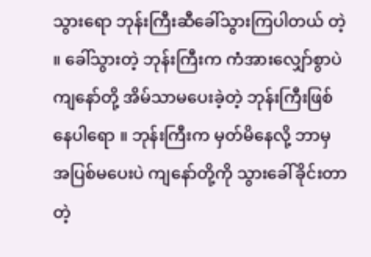သွားရော ဘုန်းကြီးဆီခေါ်သွားကြပါတယ် တဲ့ ။ ခေါ်သွားတဲ့ ဘုန်းကြီးက ကံအားလျှော်စွာပဲ ကျနော်တို့ အိမ်သာမပေးခဲ့တဲ့ ဘုန်းကြီးဖြစ်နေပါရော ။ ဘုန်းကြီးက မှတ်မိနေလို့ ဘာမှ အပြစ်မပေးပဲ ကျနော်တို့ကို သွားခေါ်ခိုင်းတာတဲ့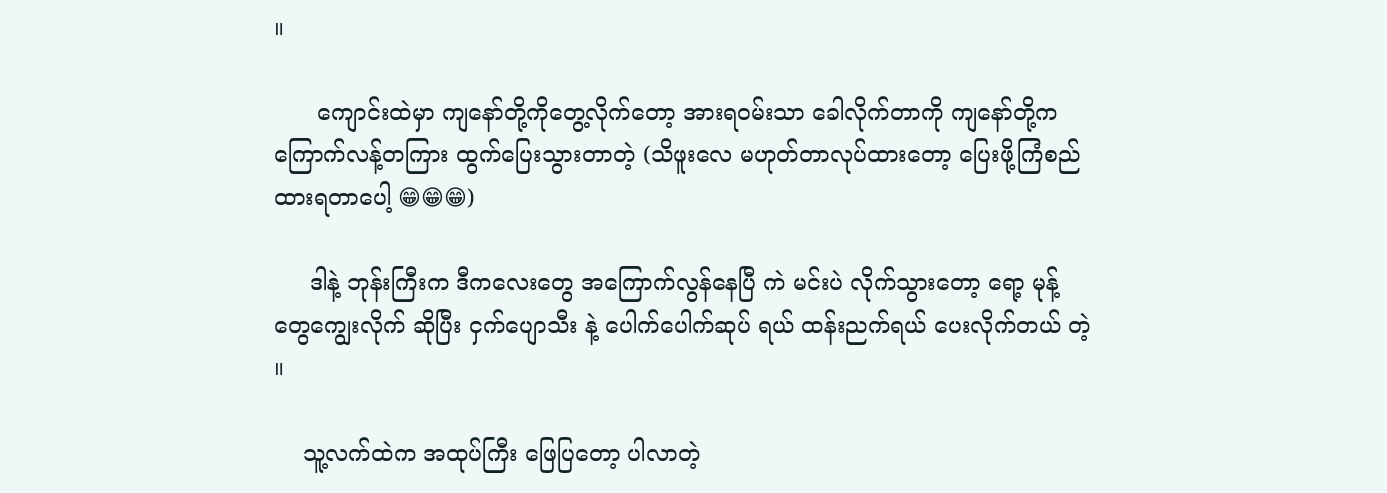။

      ကျောင်းထဲမှာ ကျနော်တို့ကိုတွေ့လိုက်တော့ အားရဝမ်းသာ ခေါလိုက်တာကို ကျနော်တို့က ကြောက်လန့်တကြား ထွက်ပြေးသွားတာတဲ့ (သိဖူးလေ မဟုတ်တာလုပ်ထားတော့ ပြေးဖို့ကြံစည်ထားရတာပေါ့ 😁😁😁)

     ဒါနဲ့ ဘုန်းကြီးက ဒီကလေးတွေ အကြောက်လွန်နေပြီ ကဲ မင်းပဲ လိုက်သွားတော့ ရော့ မုန့်တွေကျွေးလိုက် ဆိုပြီး ငှက်ပျောသီး နဲ့ ပေါက်ပေါက်ဆုပ် ရယ် ထန်းညက်ရယ် ပေးလိုက်တယ် တဲ့ ။

    သူ့လက်ထဲက အထုပ်ကြီး ဖြေပြတော့ ပါလာတဲ့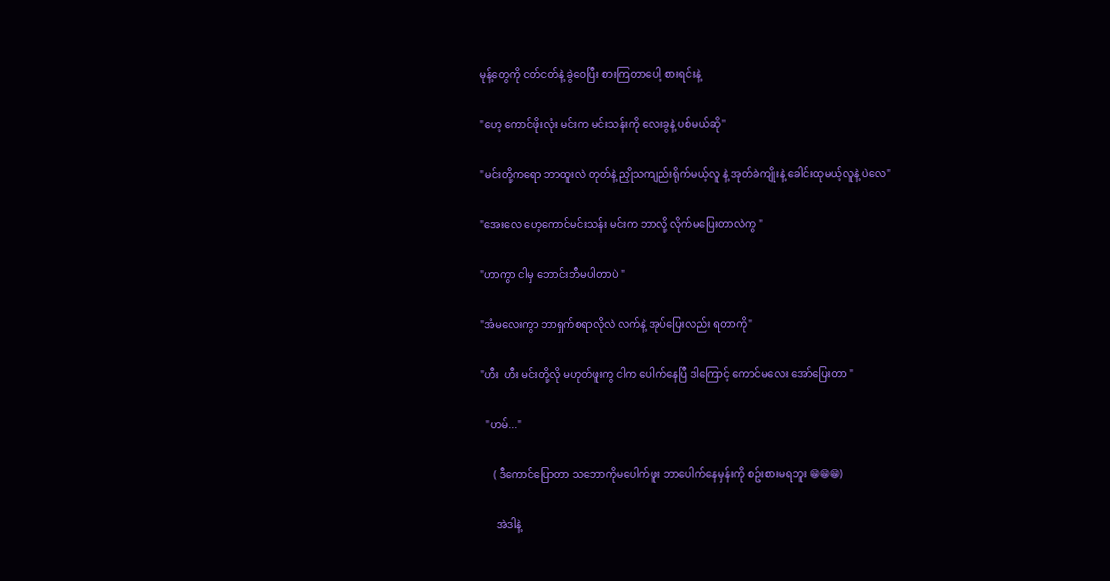မုန့်တွေကို ငတ်ငတ်နဲ့ ခွဲဝေပြီး စားကြတာပေါ့ စားရင်းနဲ့

"ဟေ့ ကောင်ဖိုးလုံး မင်းက မင်းသန်းကို လေးခွနဲ့ ပစ်မယ်ဆို''

"မင်းတို့ကရော ဘာထူးလဲ တုတ်နဲ့ ညှိုသကျည်းရိုက်မယ့်လူ နဲ့ အုတ်ခဲကျိုးနဲ့ ခေါင်းထုမယ့်လူနဲ့ ပဲလေ"

"အေးလေ ဟေ့ကောင်မင်းသန်း မင်းက ဘာလို့ လိုက်မပြေးတာလဲကွ "

"ဟာကွာ ငါမှ ဘောင်းဘီမပါတာပဲ "

"အံမလေးကွာ ဘာရှက်စရာလိုလဲ လက်နဲ့ အုပ်ပြေးလည်း ရတာကို"

"ဟီး  ဟီး မင်းတို့လို မဟုတ်ဖူးကွ ငါက ပေါက်နေပြီ ဒါကြောင့် ကောင်မလေး အော်ပြေးတာ "

  "ဟမ်..."

     ( ဒီကောင်ပြောတာ သဘောကိုမပေါက်ဖူး ဘာပေါက်နေမှန်းကို စဥ်းစားမရဘူး 😁😁😁)

      အဲဒါနဲ့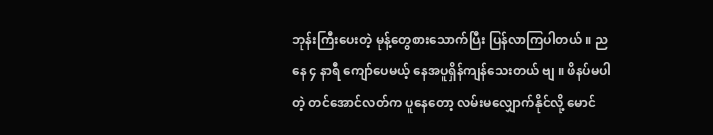ဘုန်းကြီးပေးတဲ့ မုန့်တွေစားသောက်ပြီး ပြန်လာကြပါတယ် ။ ညနေ ၄ နာရီ ကျော်ပေမယ့် နေအပူရှိန်ကျန်သေးတယ် ဗျ ။ ဖိနပ်မပါတဲ့ တင်အောင်လတ်က ပူနေတော့ လမ်းမလျှောက်နိုင်လို့ မောင်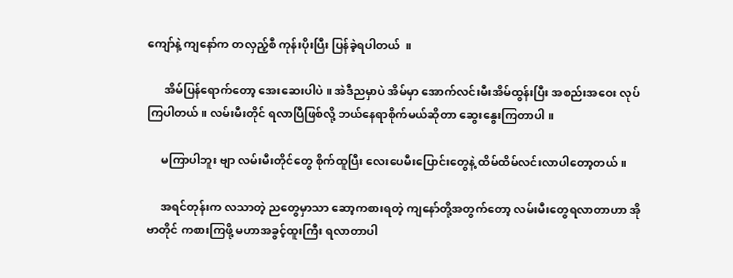ကျော်နဲ့ ကျနော်က တလှည့်စီ ကုန်းပိုးပြီး ပြန်ခဲ့ရပါတယ်  ။

      အိမ်ပြန်ရောက်တော့ အေးဆေးပါပဲ ။ အဲဒီညမှာပဲ အိမ်မှာ အောက်လင်းမီးအိမ်ထွန်းပြီး အစည်းအဝေး လုပ်ကြပါတယ် ။ လမ်းမီးတိုင် ရလာပြီဖြစ်လို့ ဘယ်နေရာစိုက်မယ်ဆိုတာ ဆွေးနွေးကြတာပါ ။

     မကြာပါဘူး ဗျာ လမ်းမီးတိုင်တွေ စိုက်ထူပြီး လေးပေမီးပြောင်းတွေနဲ့ ထိမ်ထိမ်လင်းလာပါတော့တယ် ။

     အရင်တုန်းက လသာတဲ့ ညတွေမှာသာ ဆော့ကစားရတဲ့ ကျနော်တို့အတွက်တော့ လမ်းမီးတွေရလာတာဟာ အိုဗာတိုင် ကစားကြဖို့ မဟာအခွင့်ထူးကြီး ရလာတာပါ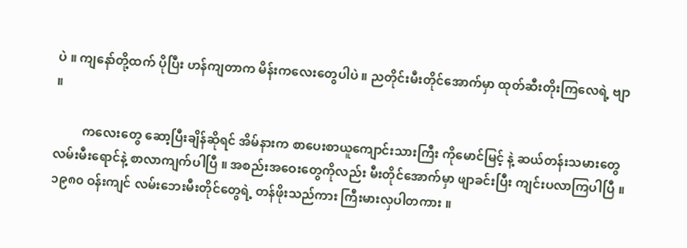ပဲ ။ ကျနော်တို့ထက် ပိုပြီး ဟန်ကျတာက မိန်းကလေးတွေပါပဲ ။ ညတိုင်းမီးတိုင်အောက်မှာ ထုတ်ဆီးတိုးကြလေရဲ့ ဗျာ ။

         ကလေးတွေ ဆော့ပြီးချိန်ဆိုရင် အိမ်နားက စာပေးစာယူကျောင်းသားကြီး ကိုမောင်မြင့် နဲ့ ဆယ်တန်းသမားတွေ လမ်းမီးရောင်နဲ့ စာလာကျက်ပါပြီ ။ အစည်းအဝေးတွေကိုလည်း မီးတိုင်အောက်မှာ ဖျာခင်းပြီး ကျင်းပလာကြပါပြီ ။ ၁၉၈၀ ဝန်းကျင် လမ်းဘေးမီးတိုင်တွေရဲ့ တန်ဖိုးသည်ကား ကြီးမားလှပါတကား ။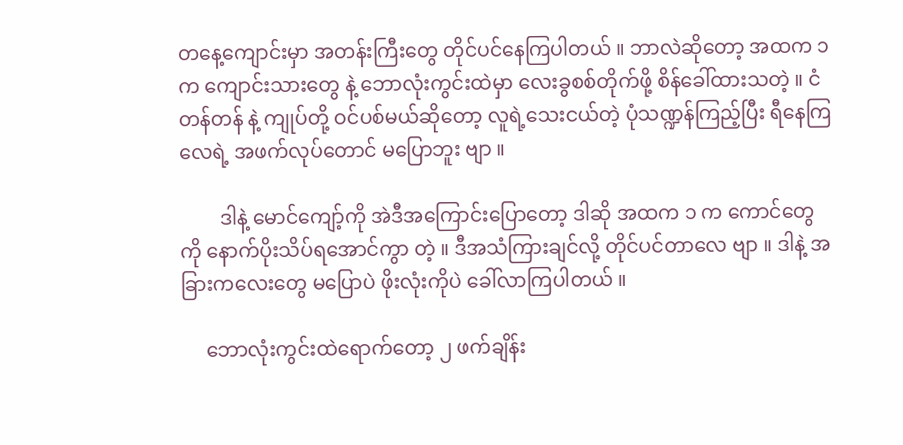တနေ့ကျောင်းမှာ အတန်းကြီးတွေ တိုင်ပင်နေကြပါတယ် ။ ဘာလဲဆိုတော့ အထက ၁ က ကျောင်းသားတွေ နဲ့ ဘောလုံးကွင်းထဲမှာ လေးခွစစ်တိုက်ဖို့ စိန်ခေါ်ထားသတဲ့ ။ ငံတန်တန် နဲ့ ကျုပ်တို့ ဝင်ပစ်မယ်ဆိုတော့ လူရဲ့သေးငယ်တဲ့ ပုံသဏ္ဍန်ကြည့်ပြီး ရီနေကြလေရဲ့ အဖက်လုပ်တောင် မပြောဘူး ဗျာ ။

        ဒါနဲ့ မောင်ကျော့်ကို အဲဒီအကြောင်းပြောတော့ ဒါဆို အထက ၁ က ကောင်တွေကို နောက်ပိုးသိပ်ရအောင်ကွာ တဲ့ ။ ဒီအသံကြားချင်လို့ တိုင်ပင်တာလေ ဗျာ ။ ဒါနဲ့ အခြားကလေးတွေ မပြောပဲ ဖိုးလုံးကိုပဲ ခေါ်လာကြပါတယ် ။

     ဘောလုံးကွင်းထဲရောက်တော့ ၂ ဖက်ချိန်း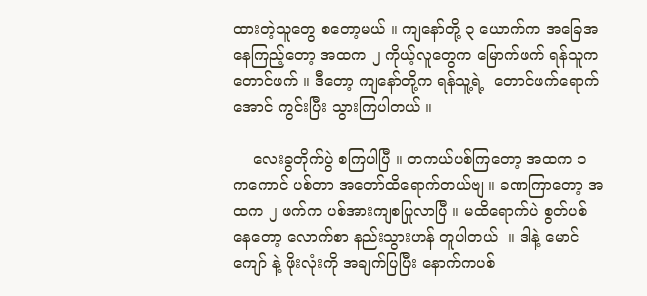ထားတဲ့သူတွေ စတော့မယ် ။ ကျနော်တို့ ၃ ယောက်က အခြေအနေကြည့်တော့ အထက ၂ ကိုယ့်လူတွေက မြောက်ဖက် ရန်သူက တောင်ဖက် ။ ဒီတော့ ကျနော်တို့က ရန်သူ့ရဲ့  တောင်ဖက်ရောက်အောင် ကွင်းပြီး သွားကြပါတယ် ။

    လေးခွတိုက်ပွဲ စကြပါပြီ ။ တကယ်ပစ်ကြတော့ အထက ၁ ကကောင် ပစ်တာ အတော်ထိရောက်တယ်ဗျ ။ ခဏကြာတော့ အထက ၂ ဖက်က ပစ်အားကျစပြုလာပြီ ။ မထိရောက်ပဲ စွတ်ပစ်နေတော့ လောက်စာ နည်းသွားဟန် တူပါတယ်  ။ ဒါနဲ့ မောင်ကျော် နဲ့ ဖိုးလုံးကို အချက်ပြပြီး နောက်ကပစ်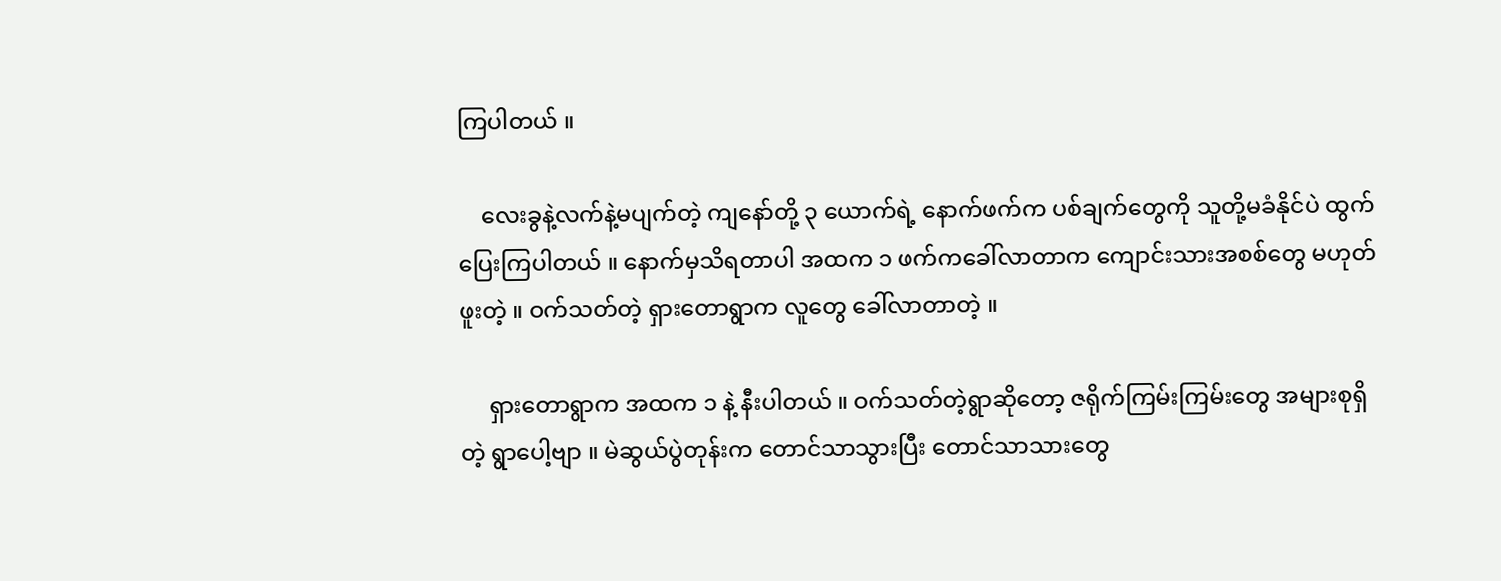ကြပါတယ် ။

    လေးခွနဲ့လက်နဲ့မပျက်တဲ့ ကျနော်တို့ ၃ ယောက်ရဲ့ နောက်ဖက်က ပစ်ချက်တွေကို သူတို့မခံနိုင်ပဲ ထွက်ပြေးကြပါတယ် ။ နောက်မှသိရတာပါ အထက ၁ ဖက်ကခေါ်လာတာက ကျောင်းသားအစစ်တွေ မဟုတ်ဖူးတဲ့ ။ ဝက်သတ်တဲ့ ရှားတောရွာက လူတွေ ခေါ်လာတာတဲ့ ။

     ရှားတောရွာက အထက ၁ နဲ့ နီးပါတယ် ။ ဝက်သတ်တဲ့ရွာဆိုတော့ ဇရိုက်ကြမ်းကြမ်းတွေ အများစုရှိတဲ့ ရွာပေါ့ဗျာ ။ မဲဆွယ်ပွဲတုန်းက တောင်သာသွားပြီး တောင်သာသားတွေ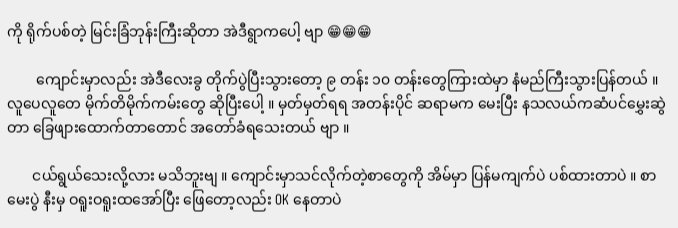ကို ရိုက်ပစ်တဲ့ မြင်းခြံဘုန်းကြီးဆိုတာ အဲဒီရွာကပေါ့ ဗျာ 😁😁😁

        ကျောင်းမှာလည်း အဲဒီလေးခွ တိုက်ပွဲပြီးသွားတော့ ၉ တန်း ၁၀ တန်းတွေကြားထဲမှာ နံမည်ကြီးသွားပြန်တယ် ။ လူပေလူတေ မိုက်တိမိုက်ကမ်းတွေ ဆိုပြီးပေါ့ ။ မှတ်မှတ်ရရ အတန်းပိုင် ဆရာမက မေးပြီး နသလယ်ကဆံပင်မွှေးဆွဲတာ ခြေဖျားထောက်တာတောင် အတော်ခံရသေးတယ် ဗျာ ။

       ငယ်ရွယ်သေးလို့လား မသိဘူးဗျ ။ ကျောင်းမှာသင်လိုက်တဲ့စာတွေကို အိမ်မှာ ပြန်မကျက်ပဲ ပစ်ထားတာပဲ ။ စာမေးပွဲ နီးမှ ဝရူးဝရူးထအော်ပြီး ဖြေတော့လည်း OK နေတာပဲ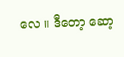လေ ။ ဒီတော့ ဆော့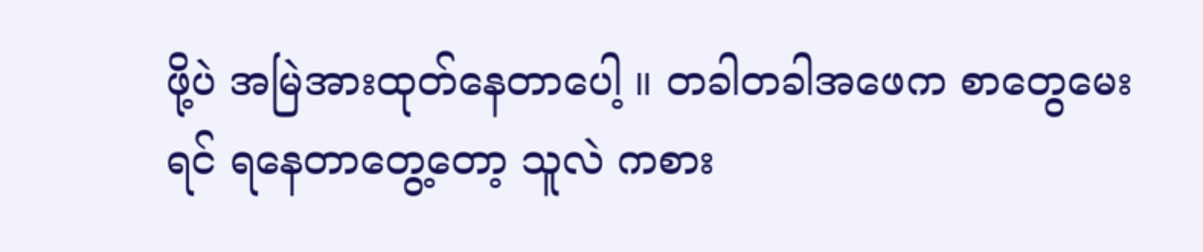ဖို့ပဲ အမြဲအားထုတ်နေတာပေါ့ ။ တခါတခါအဖေက စာတွေမေးရင် ရနေတာတွေ့တော့ သူလဲ ကစား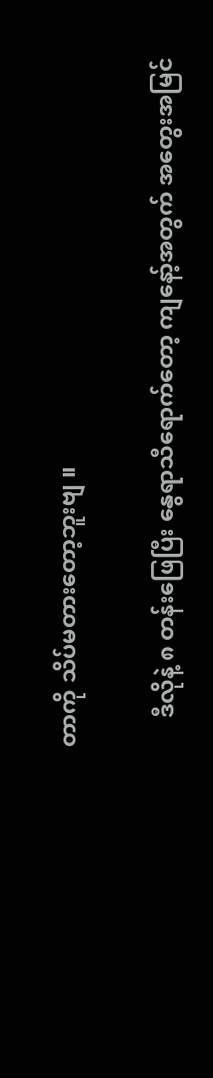တာကို သိပ်မတားတော့ဘူးဗျ ။

     ဒီလိုနဲ့ ၈ တန်းဖြေပြီး နွေရာသီရောက်တော့ ကျနော့်အတွက် အတွေးအမြင်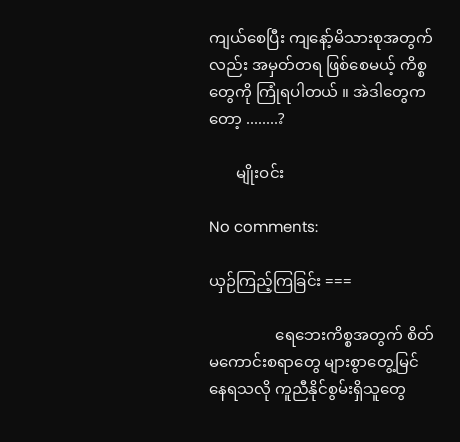ကျယ်စေပြီး ကျနော့်မိသားစုအတွက်လည်း အမှတ်တရ ဖြစ်စေမယ့် ကိစ္စတွေကို ကြုံရပါတယ် ။ အဲဒါတွေကတော့ ........?

       မျိုးဝင်း

No comments:

ယှဉ်ကြည့်ကြခြင်း ===

                 ရေဘေးကိစ္စအတွက် စိတ်မကောင်းစရာတွေ များစွာတွေ့မြင်နေရသလို ကူညီနိုင်စွမ်းရှိသူတွေ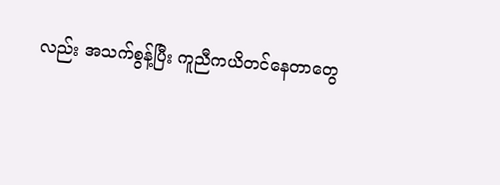လည်း အသက်စွန့်ပြီး ကူညီကယိတင်နေတာတွေ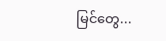မြင်တွေ...